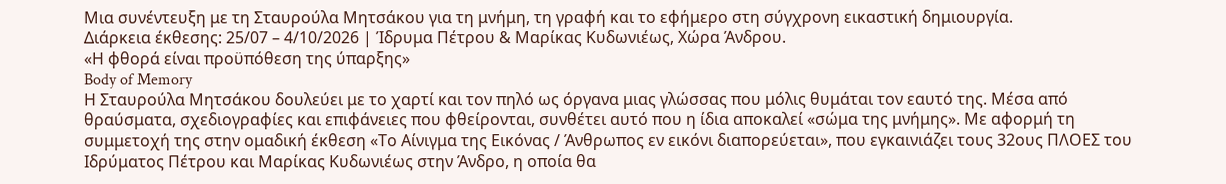Μια συνέντευξη με τη Σταυρούλα Μητσάκου για τη μνήμη, τη γραφή και το εφήμερο στη σύγχρονη εικαστική δημιουργία.
Διάρκεια έκθεσης: 25/07 – 4/10/2026 | Ίδρυμα Πέτρου & Μαρίκας Κυδωνιέως, Χώρα Άνδρου.
«Η φθορά είναι προϋπόθεση της ύπαρξης»
Body of Memory
Η Σταυρούλα Μητσάκου δουλεύει με το χαρτί και τον πηλό ως όργανα μιας γλώσσας που μόλις θυμάται τον εαυτό της. Μέσα από θραύσματα, σχεδιογραφίες και επιφάνειες που φθείρονται, συνθέτει αυτό που η ίδια αποκαλεί «σώμα της μνήμης». Με αφορμή τη συμμετοχή της στην ομαδική έκθεση «Το Αίνιγμα της Εικόνας / Άνθρωπος εν εικόνι διαπορεύεται», που εγκαινιάζει τους 32ους ΠΛΟΕΣ του Ιδρύματος Πέτρου και Μαρίκας Κυδωνιέως στην Άνδρο, η οποία θα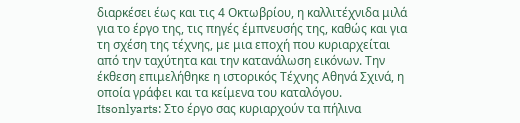διαρκέσει έως και τις 4 Οκτωβρίου, η καλλιτέχνιδα μιλά για το έργο της, τις πηγές έμπνευσής της, καθώς και για τη σχέση της τέχνης, με μια εποχή που κυριαρχείται από την ταχύτητα και την κατανάλωση εικόνων. Την έκθεση επιμελήθηκε η ιστορικός Τέχνης Αθηνά Σχινά, η οποία γράφει και τα κείμενα του καταλόγου.
Itsonlyarts: Στο έργο σας κυριαρχούν τα πήλινα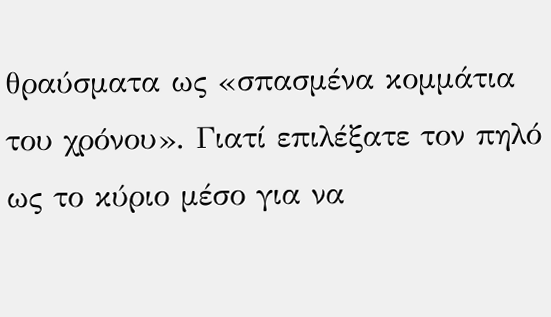θραύσματα ως «σπασμένα κομμάτια του χρόνου». Γιατί επιλέξατε τον πηλό ως το κύριο μέσο για να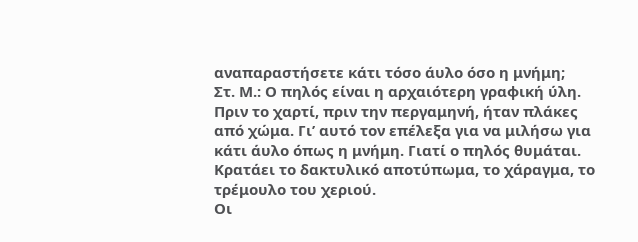αναπαραστήσετε κάτι τόσο άυλο όσο η μνήμη;
Στ. Μ.: Ο πηλός είναι η αρχαιότερη γραφική ύλη. Πριν το χαρτί, πριν την περγαμηνή, ήταν πλάκες από χώμα. Γι’ αυτό τον επέλεξα για να μιλήσω για κάτι άυλο όπως η μνήμη. Γιατί ο πηλός θυμάται. Κρατάει το δακτυλικό αποτύπωμα, το χάραγμα, το τρέμουλο του χεριού.
Οι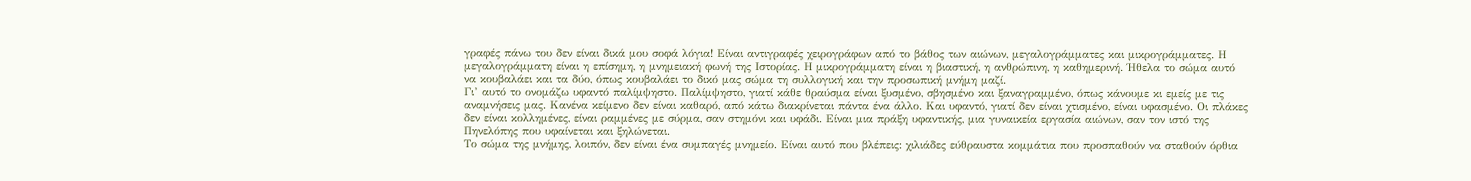γραφές πάνω του δεν είναι δικά μου σοφά λόγια! Είναι αντιγραφές χειρογράφων από το βάθος των αιώνων, μεγαλογράμματες και μικρογράμματες. Η μεγαλογράμματη είναι η επίσημη, η μνημειακή φωνή της Ιστορίας. Η μικρογράμματη είναι η βιαστική, η ανθρώπινη, η καθημερινή. Ήθελα το σώμα αυτό να κουβαλάει και τα δύο, όπως κουβαλάει το δικό μας σώμα τη συλλογική και την προσωπική μνήμη μαζί.
Γι’ αυτό το ονομάζω υφαντό παλίμψηστο. Παλίμψηστο, γιατί κάθε θραύσμα είναι ξυσμένο, σβησμένο και ξαναγραμμένο, όπως κάνουμε κι εμείς με τις αναμνήσεις μας. Κανένα κείμενο δεν είναι καθαρό, από κάτω διακρίνεται πάντα ένα άλλο. Και υφαντό, γιατί δεν είναι χτισμένο, είναι υφασμένο. Οι πλάκες δεν είναι κολλημένες, είναι ραμμένες με σύρμα, σαν στημόνι και υφάδι. Είναι μια πράξη υφαντικής, μια γυναικεία εργασία αιώνων, σαν τον ιστό της Πηνελόπης που υφαίνεται και ξηλώνεται.
Το σώμα της μνήμης, λοιπόν, δεν είναι ένα συμπαγές μνημείο. Είναι αυτό που βλέπεις: χιλιάδες εύθραυστα κομμάτια που προσπαθούν να σταθούν όρθια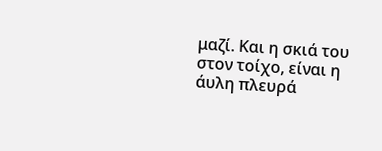μαζί. Και η σκιά του στον τοίχο, είναι η άυλη πλευρά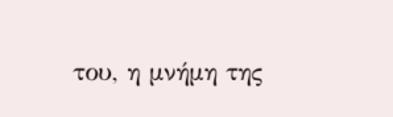του, η μνήμη της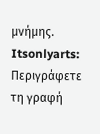μνήμης.
Itsonlyarts: Περιγράφετε τη γραφή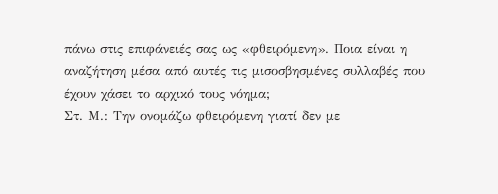πάνω στις επιφάνειές σας ως «φθειρόμενη». Ποια είναι η αναζήτηση μέσα από αυτές τις μισοσβησμένες συλλαβές που έχουν χάσει το αρχικό τους νόημα;
Στ. Μ.: Την ονομάζω φθειρόμενη γιατί δεν με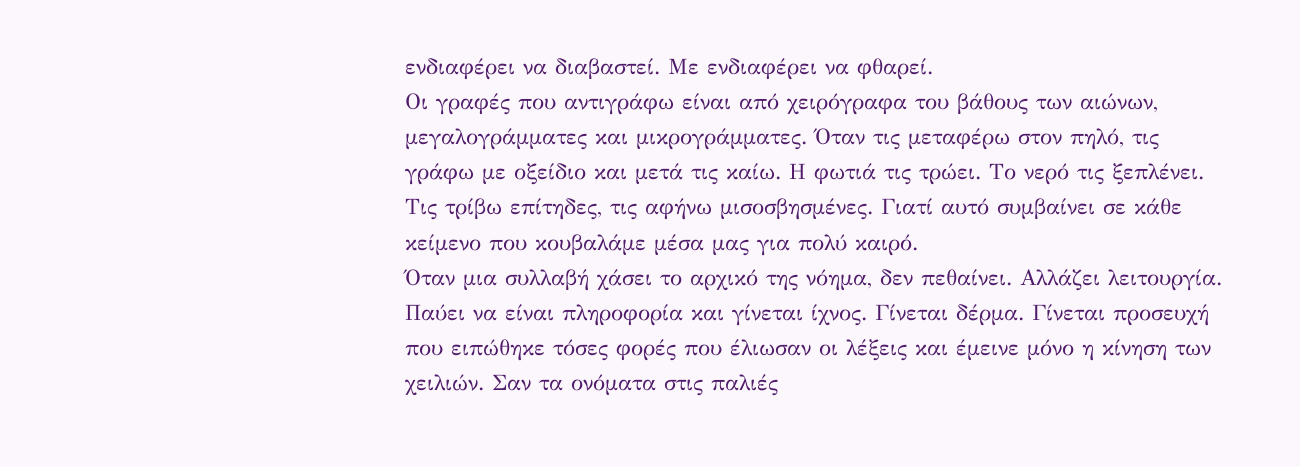ενδιαφέρει να διαβαστεί. Με ενδιαφέρει να φθαρεί.
Οι γραφές που αντιγράφω είναι από χειρόγραφα του βάθους των αιώνων, μεγαλογράμματες και μικρογράμματες. Όταν τις μεταφέρω στον πηλό, τις γράφω με οξείδιο και μετά τις καίω. Η φωτιά τις τρώει. Το νερό τις ξεπλένει. Τις τρίβω επίτηδες, τις αφήνω μισοσβησμένες. Γιατί αυτό συμβαίνει σε κάθε κείμενο που κουβαλάμε μέσα μας για πολύ καιρό.
Όταν μια συλλαβή χάσει το αρχικό της νόημα, δεν πεθαίνει. Αλλάζει λειτουργία. Παύει να είναι πληροφορία και γίνεται ίχνος. Γίνεται δέρμα. Γίνεται προσευχή που ειπώθηκε τόσες φορές που έλιωσαν οι λέξεις και έμεινε μόνο η κίνηση των χειλιών. Σαν τα ονόματα στις παλιές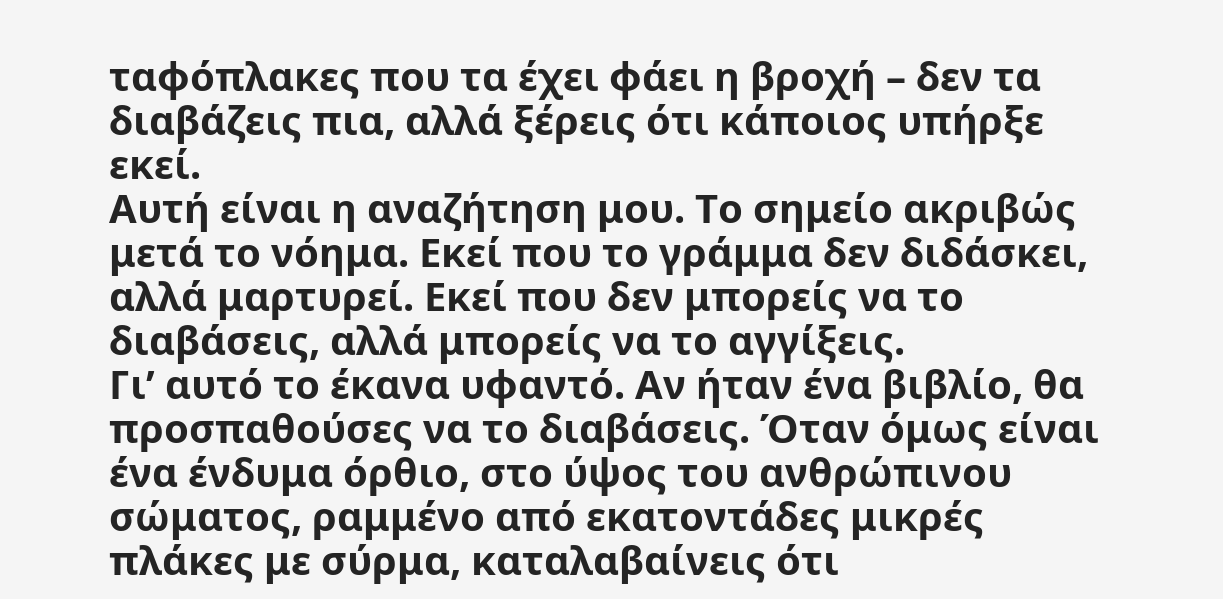ταφόπλακες που τα έχει φάει η βροχή – δεν τα διαβάζεις πια, αλλά ξέρεις ότι κάποιος υπήρξε εκεί.
Αυτή είναι η αναζήτηση μου. Το σημείο ακριβώς μετά το νόημα. Εκεί που το γράμμα δεν διδάσκει, αλλά μαρτυρεί. Εκεί που δεν μπορείς να το διαβάσεις, αλλά μπορείς να το αγγίξεις.
Γι’ αυτό το έκανα υφαντό. Αν ήταν ένα βιβλίο, θα προσπαθούσες να το διαβάσεις. Όταν όμως είναι ένα ένδυμα όρθιο, στο ύψος του ανθρώπινου σώματος, ραμμένο από εκατοντάδες μικρές πλάκες με σύρμα, καταλαβαίνεις ότι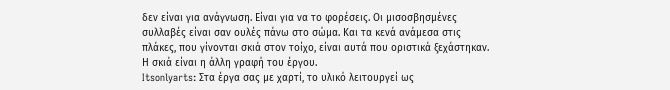δεν είναι για ανάγνωση. Είναι για να το φορέσεις. Οι μισοσβησμένες συλλαβές είναι σαν ουλές πάνω στο σώμα. Και τα κενά ανάμεσα στις πλάκες, που γίνονται σκιά στον τοίχο, είναι αυτά που οριστικά ξεχάστηκαν. Η σκιά είναι η άλλη γραφή του έργου.
Itsonlyarts: Στα έργα σας με χαρτί, το υλικό λειτουργεί ως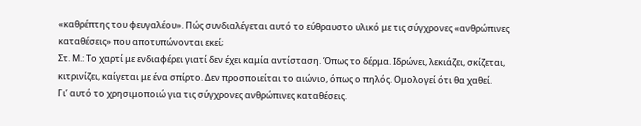«καθρέπτης του φευγαλέου». Πώς συνδιαλέγεται αυτό το εύθραυστο υλικό με τις σύγχρονες «ανθρώπινες καταθέσεις» που αποτυπώνονται εκεί;
Στ. Μ.: Το χαρτί με ενδιαφέρει γιατί δεν έχει καμία αντίσταση. Όπως το δέρμα. Ιδρώνει, λεκιάζει, σκίζεται, κιτρινίζει, καίγεται με ένα σπίρτο. Δεν προσποιείται το αιώνιο, όπως ο πηλός. Ομολογεί ότι θα χαθεί.
Γι’ αυτό το χρησιμοποιώ για τις σύγχρονες ανθρώπινες καταθέσεις.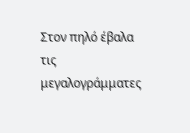Στον πηλό έβαλα τις μεγαλογράμματες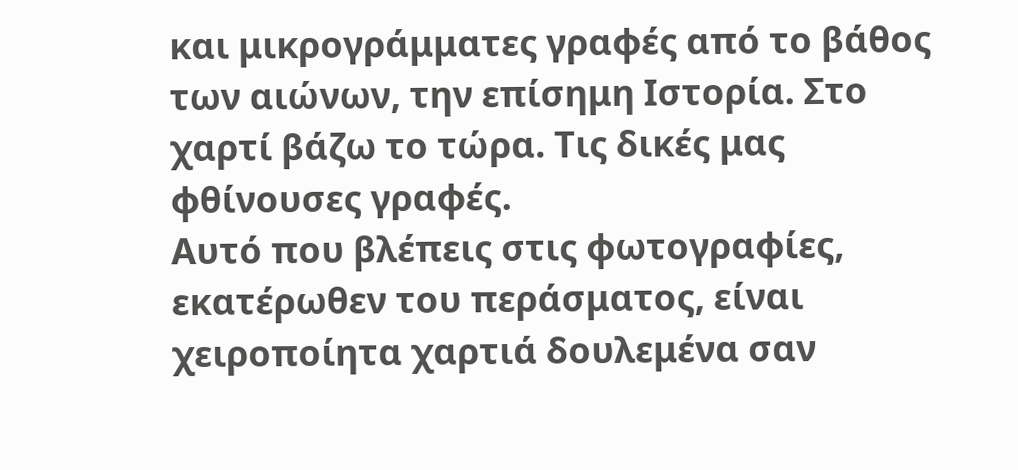και μικρογράμματες γραφές από το βάθος των αιώνων, την επίσημη Ιστορία. Στο χαρτί βάζω το τώρα. Τις δικές μας φθίνουσες γραφές.
Αυτό που βλέπεις στις φωτογραφίες, εκατέρωθεν του περάσματος, είναι χειροποίητα χαρτιά δουλεμένα σαν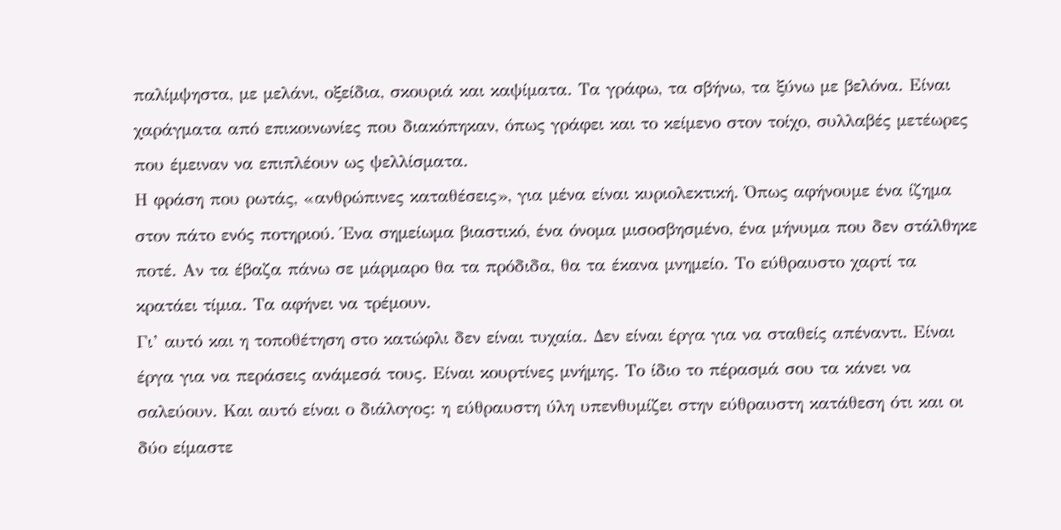παλίμψηστα, με μελάνι, οξείδια, σκουριά και καψίματα. Τα γράφω, τα σβήνω, τα ξύνω με βελόνα. Είναι χαράγματα από επικοινωνίες που διακόπηκαν, όπως γράφει και το κείμενο στον τοίχο, συλλαβές μετέωρες που έμειναν να επιπλέουν ως ψελλίσματα.
Η φράση που ρωτάς, «ανθρώπινες καταθέσεις», για μένα είναι κυριολεκτική. Όπως αφήνουμε ένα ίζημα στον πάτο ενός ποτηριού. Ένα σημείωμα βιαστικό, ένα όνομα μισοσβησμένο, ένα μήνυμα που δεν στάλθηκε ποτέ. Αν τα έβαζα πάνω σε μάρμαρο θα τα πρόδιδα, θα τα έκανα μνημείο. Το εύθραυστο χαρτί τα κρατάει τίμια. Τα αφήνει να τρέμουν.
Γι’ αυτό και η τοποθέτηση στο κατώφλι δεν είναι τυχαία. Δεν είναι έργα για να σταθείς απέναντι. Είναι έργα για να περάσεις ανάμεσά τους. Είναι κουρτίνες μνήμης. Το ίδιο το πέρασμά σου τα κάνει να σαλεύουν. Και αυτό είναι ο διάλογος: η εύθραυστη ύλη υπενθυμίζει στην εύθραυστη κατάθεση ότι και οι δύο είμαστε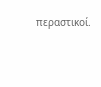περαστικοί.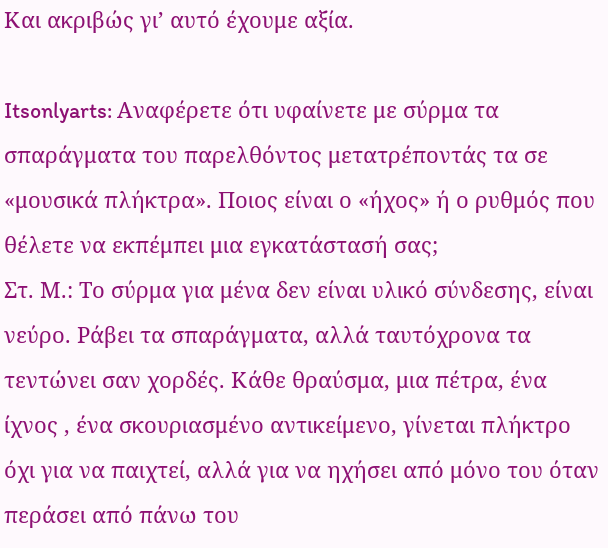Και ακριβώς γι’ αυτό έχουμε αξία.

Itsonlyarts: Αναφέρετε ότι υφαίνετε με σύρμα τα σπαράγματα του παρελθόντος μετατρέποντάς τα σε «μουσικά πλήκτρα». Ποιος είναι ο «ήχος» ή ο ρυθμός που θέλετε να εκπέμπει μια εγκατάστασή σας;
Στ. Μ.: Το σύρμα για μένα δεν είναι υλικό σύνδεσης, είναι νεύρο. Ράβει τα σπαράγματα, αλλά ταυτόχρονα τα τεντώνει σαν χορδές. Κάθε θραύσμα, μια πέτρα, ένα ίχνος , ένα σκουριασμένο αντικείμενο, γίνεται πλήκτρο όχι για να παιχτεί, αλλά για να ηχήσει από μόνο του όταν περάσει από πάνω του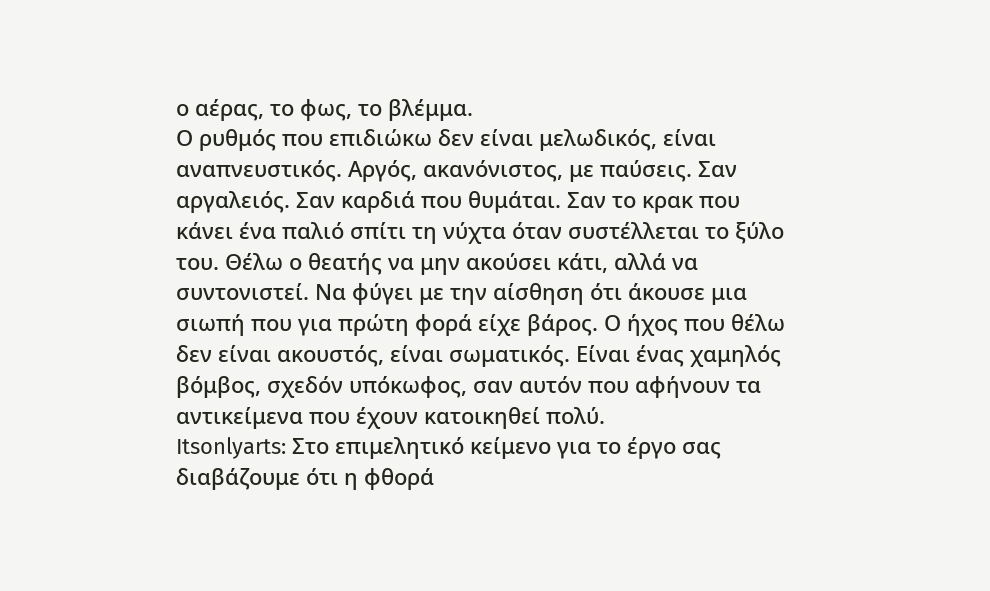ο αέρας, το φως, το βλέμμα.
Ο ρυθμός που επιδιώκω δεν είναι μελωδικός, είναι αναπνευστικός. Αργός, ακανόνιστος, με παύσεις. Σαν αργαλειός. Σαν καρδιά που θυμάται. Σαν το κρακ που κάνει ένα παλιό σπίτι τη νύχτα όταν συστέλλεται το ξύλο του. Θέλω ο θεατής να μην ακούσει κάτι, αλλά να συντονιστεί. Να φύγει με την αίσθηση ότι άκουσε μια σιωπή που για πρώτη φορά είχε βάρος. Ο ήχος που θέλω δεν είναι ακουστός, είναι σωματικός. Είναι ένας χαμηλός βόμβος, σχεδόν υπόκωφος, σαν αυτόν που αφήνουν τα αντικείμενα που έχουν κατοικηθεί πολύ.
Itsonlyarts: Στο επιμελητικό κείμενο για το έργο σας διαβάζουμε ότι η φθορά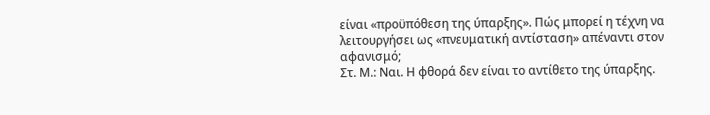είναι «προϋπόθεση της ύπαρξης». Πώς μπορεί η τέχνη να λειτουργήσει ως «πνευματική αντίσταση» απέναντι στον αφανισμό;
Στ. Μ.: Ναι. Η φθορά δεν είναι το αντίθετο της ύπαρξης.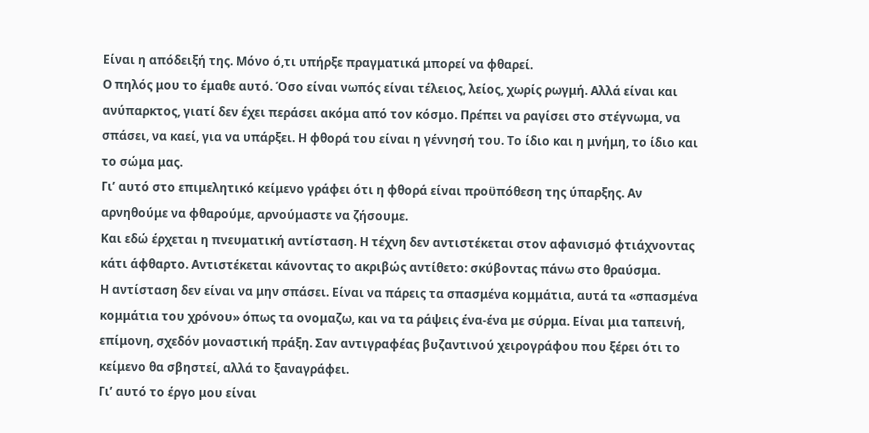Είναι η απόδειξή της. Μόνο ό,τι υπήρξε πραγματικά μπορεί να φθαρεί.
Ο πηλός μου το έμαθε αυτό. Όσο είναι νωπός είναι τέλειος, λείος, χωρίς ρωγμή. Αλλά είναι και ανύπαρκτος, γιατί δεν έχει περάσει ακόμα από τον κόσμο. Πρέπει να ραγίσει στο στέγνωμα, να σπάσει, να καεί, για να υπάρξει. Η φθορά του είναι η γέννησή του. Το ίδιο και η μνήμη, το ίδιο και το σώμα μας.
Γι’ αυτό στο επιμελητικό κείμενο γράφει ότι η φθορά είναι προϋπόθεση της ύπαρξης. Αν αρνηθούμε να φθαρούμε, αρνούμαστε να ζήσουμε.
Και εδώ έρχεται η πνευματική αντίσταση. Η τέχνη δεν αντιστέκεται στον αφανισμό φτιάχνοντας κάτι άφθαρτο. Αντιστέκεται κάνοντας το ακριβώς αντίθετο: σκύβοντας πάνω στο θραύσμα.
Η αντίσταση δεν είναι να μην σπάσει. Είναι να πάρεις τα σπασμένα κομμάτια, αυτά τα «σπασμένα κομμάτια του χρόνου» όπως τα ονομαζω, και να τα ράψεις ένα-ένα με σύρμα. Είναι μια ταπεινή, επίμονη, σχεδόν μοναστική πράξη. Σαν αντιγραφέας βυζαντινού χειρογράφου που ξέρει ότι το κείμενο θα σβηστεί, αλλά το ξαναγράφει.
Γι’ αυτό το έργο μου είναι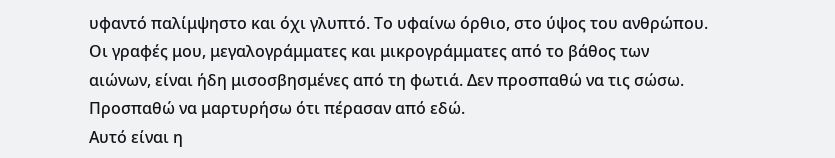υφαντό παλίμψηστο και όχι γλυπτό. Το υφαίνω όρθιο, στο ύψος του ανθρώπου. Οι γραφές μου, μεγαλογράμματες και μικρογράμματες από το βάθος των αιώνων, είναι ήδη μισοσβησμένες από τη φωτιά. Δεν προσπαθώ να τις σώσω. Προσπαθώ να μαρτυρήσω ότι πέρασαν από εδώ.
Αυτό είναι η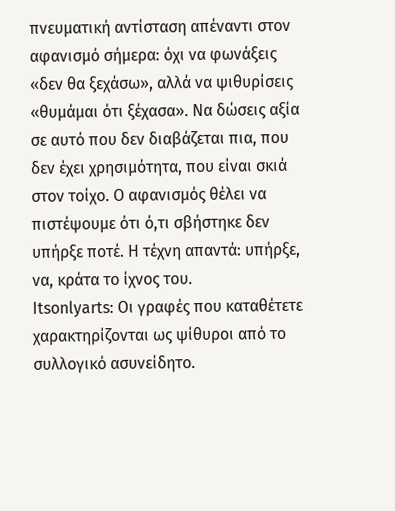πνευματική αντίσταση απέναντι στον αφανισμό σήμερα: όχι να φωνάξεις «δεν θα ξεχάσω», αλλά να ψιθυρίσεις «θυμάμαι ότι ξέχασα». Να δώσεις αξία σε αυτό που δεν διαβάζεται πια, που δεν έχει χρησιμότητα, που είναι σκιά στον τοίχο. Ο αφανισμός θέλει να πιστέψουμε ότι ό,τι σβήστηκε δεν υπήρξε ποτέ. Η τέχνη απαντά: υπήρξε, να, κράτα το ίχνος του.
Itsonlyarts: Οι γραφές που καταθέτετε χαρακτηρίζονται ως ψίθυροι από το συλλογικό ασυνείδητο.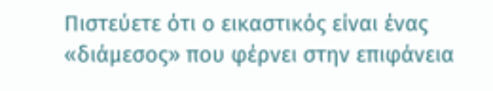Πιστεύετε ότι ο εικαστικός είναι ένας «διάμεσος» που φέρνει στην επιφάνεια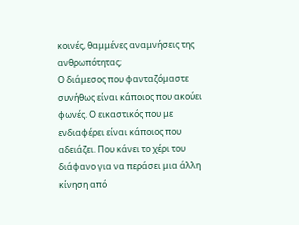κοινές, θαμμένες αναμνήσεις της ανθρωπότητας;
Ο διάμεσος που φανταζόμαστε συνήθως είναι κάποιος που ακούει φωνές. Ο εικαστικός που με ενδιαφέρει είναι κάποιος που αδειάζει. Που κάνει το χέρι του διάφανο για να περάσει μια άλλη κίνηση από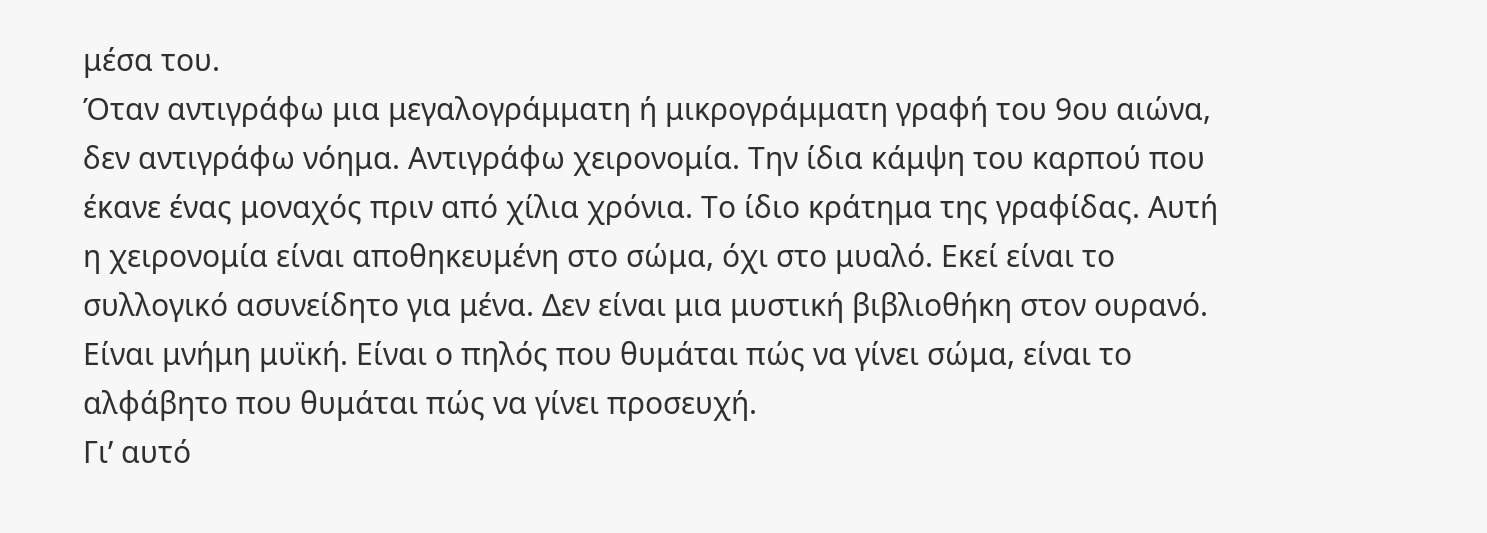μέσα του.
Όταν αντιγράφω μια μεγαλογράμματη ή μικρογράμματη γραφή του 9ου αιώνα, δεν αντιγράφω νόημα. Αντιγράφω χειρονομία. Την ίδια κάμψη του καρπού που έκανε ένας μοναχός πριν από χίλια χρόνια. Το ίδιο κράτημα της γραφίδας. Αυτή η χειρονομία είναι αποθηκευμένη στο σώμα, όχι στο μυαλό. Εκεί είναι το συλλογικό ασυνείδητο για μένα. Δεν είναι μια μυστική βιβλιοθήκη στον ουρανό. Είναι μνήμη μυϊκή. Είναι ο πηλός που θυμάται πώς να γίνει σώμα, είναι το αλφάβητο που θυμάται πώς να γίνει προσευχή.
Γι’ αυτό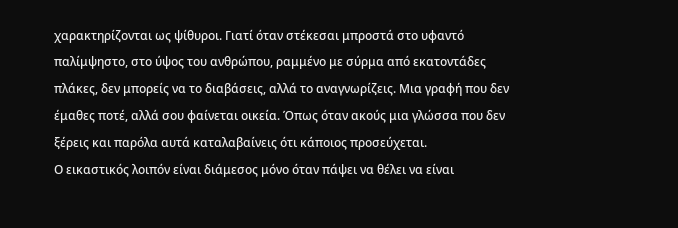χαρακτηρίζονται ως ψίθυροι. Γιατί όταν στέκεσαι μπροστά στο υφαντό παλίμψηστο, στο ύψος του ανθρώπου, ραμμένο με σύρμα από εκατοντάδες πλάκες, δεν μπορείς να το διαβάσεις, αλλά το αναγνωρίζεις. Μια γραφή που δεν έμαθες ποτέ, αλλά σου φαίνεται οικεία. Όπως όταν ακούς μια γλώσσα που δεν ξέρεις και παρόλα αυτά καταλαβαίνεις ότι κάποιος προσεύχεται.
Ο εικαστικός λοιπόν είναι διάμεσος μόνο όταν πάψει να θέλει να είναι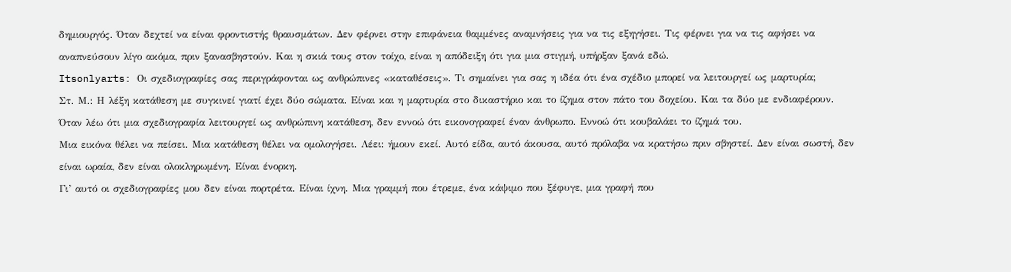δημιουργός. Όταν δεχτεί να είναι φροντιστής θραυσμάτων. Δεν φέρνει στην επιφάνεια θαμμένες αναμνήσεις για να τις εξηγήσει. Τις φέρνει για να τις αφήσει να αναπνεύσουν λίγο ακόμα, πριν ξανασβηστούν. Και η σκιά τους στον τοίχο, είναι η απόδειξη ότι για μια στιγμή, υπήρξαν ξανά εδώ.
Itsonlyarts: Οι σχεδιογραφίες σας περιγράφονται ως ανθρώπινες «καταθέσεις». Τι σημαίνει για σας η ιδέα ότι ένα σχέδιο μπορεί να λειτουργεί ως μαρτυρία;
Στ. Μ.: Η λέξη κατάθεση με συγκινεί γιατί έχει δύο σώματα. Είναι και η μαρτυρία στο δικαστήριο και το ίζημα στον πάτο του δοχείου. Και τα δύο με ενδιαφέρουν.
Όταν λέω ότι μια σχεδιογραφία λειτουργεί ως ανθρώπινη κατάθεση, δεν εννοώ ότι εικονογραφεί έναν άνθρωπο. Εννοώ ότι κουβαλάει το ίζημά του.
Μια εικόνα θέλει να πείσει. Μια κατάθεση θέλει να ομολογήσει. Λέει: ήμουν εκεί. Αυτό είδα, αυτό άκουσα, αυτό πρόλαβα να κρατήσω πριν σβηστεί. Δεν είναι σωστή, δεν είναι ωραία, δεν είναι ολοκληρωμένη. Είναι ένορκη.
Γι’ αυτό οι σχεδιογραφίες μου δεν είναι πορτρέτα. Είναι ίχνη. Μια γραμμή που έτρεμε, ένα κάψιμο που ξέφυγε, μια γραφή που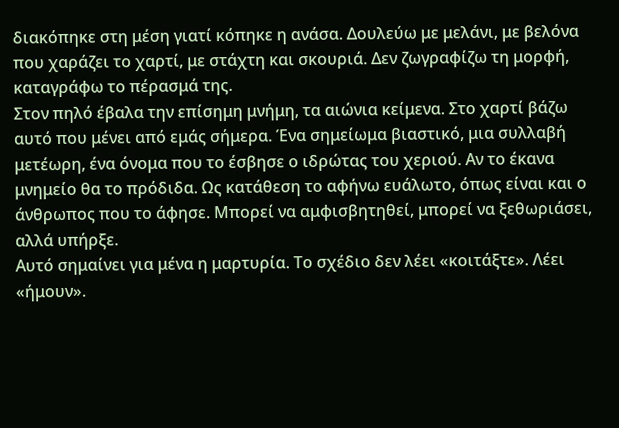διακόπηκε στη μέση γιατί κόπηκε η ανάσα. Δουλεύω με μελάνι, με βελόνα που χαράζει το χαρτί, με στάχτη και σκουριά. Δεν ζωγραφίζω τη μορφή, καταγράφω το πέρασμά της.
Στον πηλό έβαλα την επίσημη μνήμη, τα αιώνια κείμενα. Στο χαρτί βάζω αυτό που μένει από εμάς σήμερα. Ένα σημείωμα βιαστικό, μια συλλαβή μετέωρη, ένα όνομα που το έσβησε ο ιδρώτας του χεριού. Αν το έκανα μνημείο θα το πρόδιδα. Ως κατάθεση το αφήνω ευάλωτο, όπως είναι και ο άνθρωπος που το άφησε. Μπορεί να αμφισβητηθεί, μπορεί να ξεθωριάσει, αλλά υπήρξε.
Αυτό σημαίνει για μένα η μαρτυρία. Το σχέδιο δεν λέει «κοιτάξτε». Λέει «ήμουν».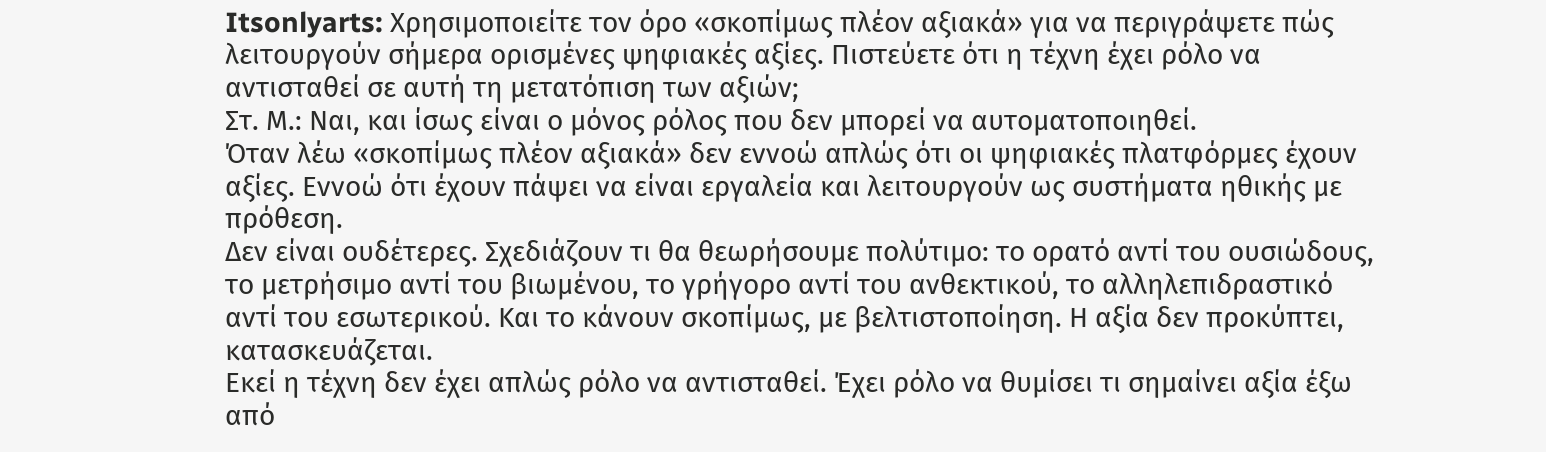Itsonlyarts: Χρησιμοποιείτε τον όρο «σκοπίμως πλέον αξιακά» για να περιγράψετε πώς λειτουργούν σήμερα ορισμένες ψηφιακές αξίες. Πιστεύετε ότι η τέχνη έχει ρόλο να αντισταθεί σε αυτή τη μετατόπιση των αξιών;
Στ. Μ.: Ναι, και ίσως είναι ο μόνος ρόλος που δεν μπορεί να αυτοματοποιηθεί.
Όταν λέω «σκοπίμως πλέον αξιακά» δεν εννοώ απλώς ότι οι ψηφιακές πλατφόρμες έχουν αξίες. Εννοώ ότι έχουν πάψει να είναι εργαλεία και λειτουργούν ως συστήματα ηθικής με πρόθεση.
Δεν είναι ουδέτερες. Σχεδιάζουν τι θα θεωρήσουμε πολύτιμο: το ορατό αντί του ουσιώδους, το μετρήσιμο αντί του βιωμένου, το γρήγορο αντί του ανθεκτικού, το αλληλεπιδραστικό αντί του εσωτερικού. Και το κάνουν σκοπίμως, με βελτιστοποίηση. Η αξία δεν προκύπτει, κατασκευάζεται.
Εκεί η τέχνη δεν έχει απλώς ρόλο να αντισταθεί. Έχει ρόλο να θυμίσει τι σημαίνει αξία έξω από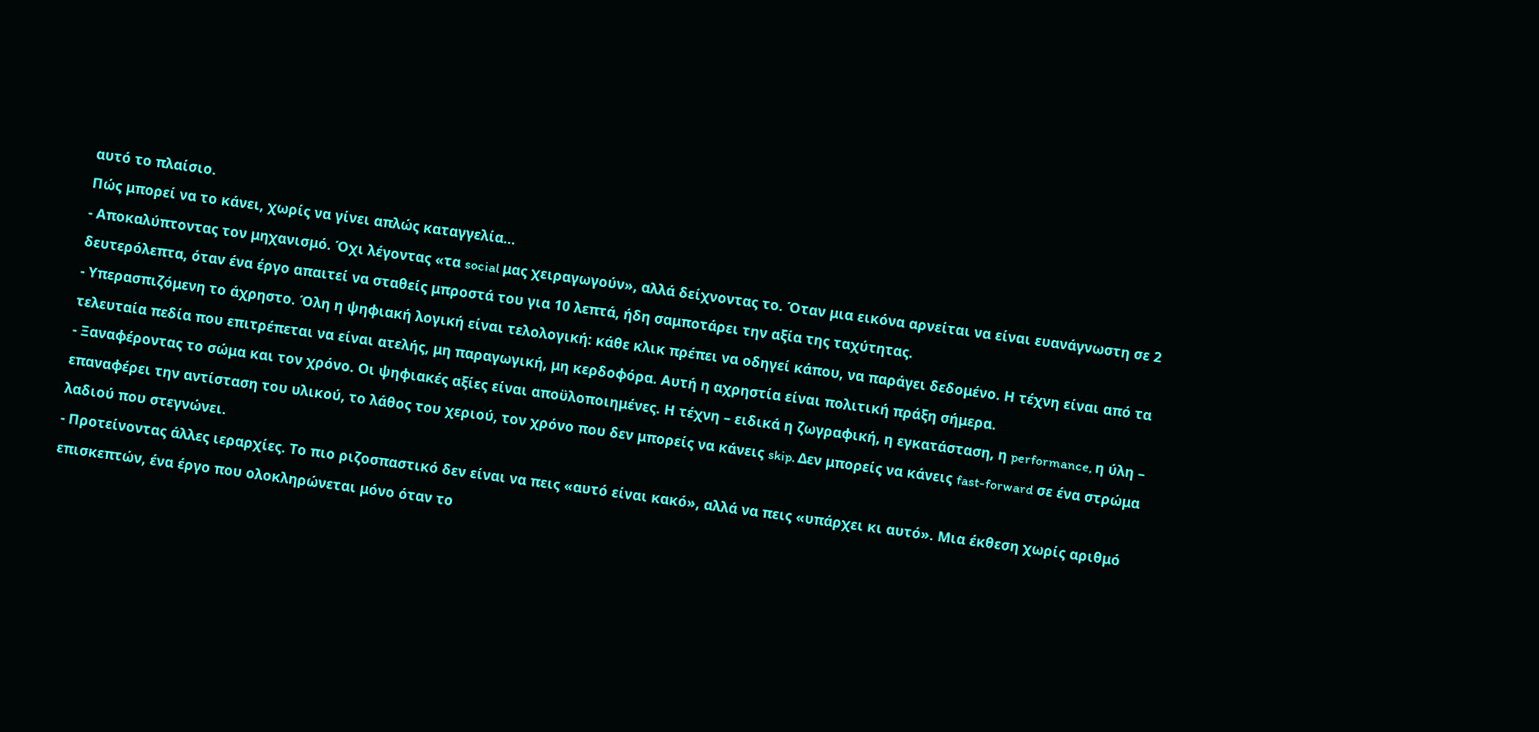αυτό το πλαίσιο.
Πώς μπορεί να το κάνει, χωρίς να γίνει απλώς καταγγελία…
- Αποκαλύπτοντας τον μηχανισμό. Όχι λέγοντας «τα social μας χειραγωγούν», αλλά δείχνοντας το. Όταν μια εικόνα αρνείται να είναι ευανάγνωστη σε 2 δευτερόλεπτα, όταν ένα έργο απαιτεί να σταθείς μπροστά του για 10 λεπτά, ήδη σαμποτάρει την αξία της ταχύτητας.
- Υπερασπιζόμενη το άχρηστο. Όλη η ψηφιακή λογική είναι τελολογική: κάθε κλικ πρέπει να οδηγεί κάπου, να παράγει δεδομένο. Η τέχνη είναι από τα τελευταία πεδία που επιτρέπεται να είναι ατελής, μη παραγωγική, μη κερδοφόρα. Αυτή η αχρηστία είναι πολιτική πράξη σήμερα.
- Ξαναφέροντας το σώμα και τον χρόνο. Οι ψηφιακές αξίες είναι αποϋλοποιημένες. Η τέχνη – ειδικά η ζωγραφική, η εγκατάσταση, η performance, η ύλη – επαναφέρει την αντίσταση του υλικού, το λάθος του χεριού, τον χρόνο που δεν μπορείς να κάνεις skip. Δεν μπορείς να κάνεις fast-forward σε ένα στρώμα λαδιού που στεγνώνει.
- Προτείνοντας άλλες ιεραρχίες. Το πιο ριζοσπαστικό δεν είναι να πεις «αυτό είναι κακό», αλλά να πεις «υπάρχει κι αυτό». Μια έκθεση χωρίς αριθμό επισκεπτών, ένα έργο που ολοκληρώνεται μόνο όταν το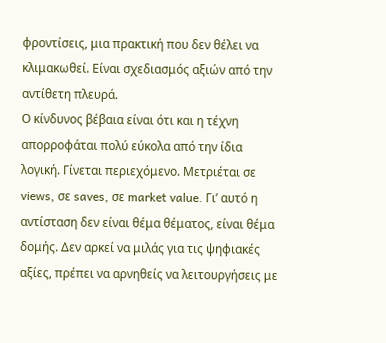φροντίσεις, μια πρακτική που δεν θέλει να κλιμακωθεί. Είναι σχεδιασμός αξιών από την αντίθετη πλευρά.
Ο κίνδυνος βέβαια είναι ότι και η τέχνη απορροφάται πολύ εύκολα από την ίδια λογική. Γίνεται περιεχόμενο. Μετριέται σε views, σε saves, σε market value. Γι’ αυτό η αντίσταση δεν είναι θέμα θέματος, είναι θέμα δομής. Δεν αρκεί να μιλάς για τις ψηφιακές αξίες, πρέπει να αρνηθείς να λειτουργήσεις με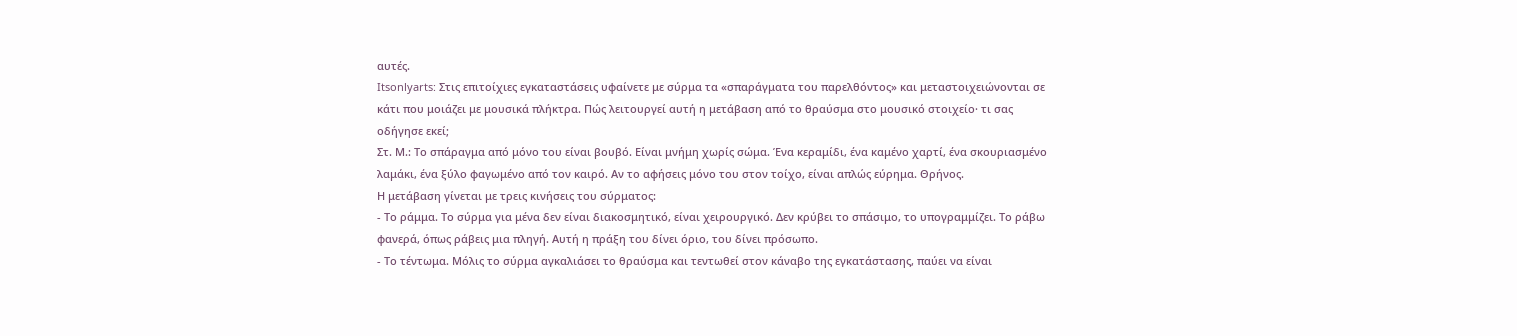αυτές.
Itsonlyarts: Στις επιτοίχιες εγκαταστάσεις υφαίνετε με σύρμα τα «σπαράγματα του παρελθόντος» και μεταστοιχειώνονται σε κάτι που μοιάζει με μουσικά πλήκτρα. Πώς λειτουργεί αυτή η μετάβαση από το θραύσμα στο μουσικό στοιχείο· τι σας οδήγησε εκεί;
Στ. Μ.: Το σπάραγμα από μόνο του είναι βουβό. Είναι μνήμη χωρίς σώμα. Ένα κεραμίδι, ένα καμένο χαρτί, ένα σκουριασμένο λαμάκι, ένα ξύλο φαγωμένο από τον καιρό. Αν το αφήσεις μόνο του στον τοίχο, είναι απλώς εύρημα. Θρήνος.
Η μετάβαση γίνεται με τρεις κινήσεις του σύρματος:
- Το ράμμα. Το σύρμα για μένα δεν είναι διακοσμητικό, είναι χειρουργικό. Δεν κρύβει το σπάσιμο, το υπογραμμίζει. Το ράβω φανερά, όπως ράβεις μια πληγή. Αυτή η πράξη του δίνει όριο, του δίνει πρόσωπο.
- Το τέντωμα. Μόλις το σύρμα αγκαλιάσει το θραύσμα και τεντωθεί στον κάναβο της εγκατάστασης, παύει να είναι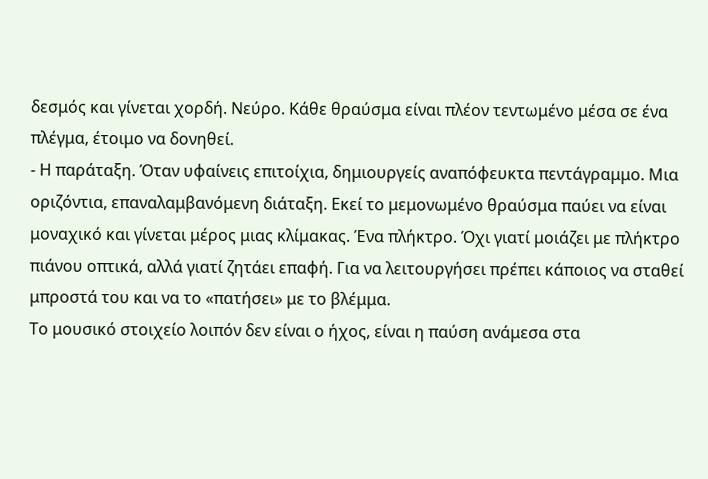δεσμός και γίνεται χορδή. Νεύρο. Κάθε θραύσμα είναι πλέον τεντωμένο μέσα σε ένα πλέγμα, έτοιμο να δονηθεί.
- Η παράταξη. Όταν υφαίνεις επιτοίχια, δημιουργείς αναπόφευκτα πεντάγραμμο. Μια οριζόντια, επαναλαμβανόμενη διάταξη. Εκεί το μεμονωμένο θραύσμα παύει να είναι μοναχικό και γίνεται μέρος μιας κλίμακας. Ένα πλήκτρο. Όχι γιατί μοιάζει με πλήκτρο πιάνου οπτικά, αλλά γιατί ζητάει επαφή. Για να λειτουργήσει πρέπει κάποιος να σταθεί μπροστά του και να το «πατήσει» με το βλέμμα.
Το μουσικό στοιχείο λοιπόν δεν είναι ο ήχος, είναι η παύση ανάμεσα στα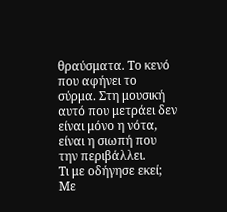θραύσματα. Το κενό που αφήνει το σύρμα. Στη μουσική αυτό που μετράει δεν είναι μόνο η νότα, είναι η σιωπή που την περιβάλλει.
Τι με οδήγησε εκεί;
Με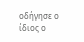οδήγησε ο ίδιος ο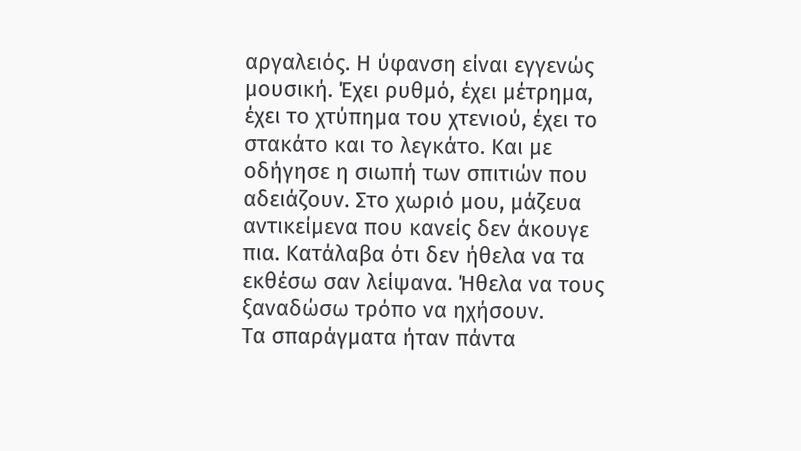αργαλειός. Η ύφανση είναι εγγενώς μουσική. Έχει ρυθμό, έχει μέτρημα, έχει το χτύπημα του χτενιού, έχει το στακάτο και το λεγκάτο. Και με οδήγησε η σιωπή των σπιτιών που αδειάζουν. Στο χωριό μου, μάζευα αντικείμενα που κανείς δεν άκουγε πια. Κατάλαβα ότι δεν ήθελα να τα εκθέσω σαν λείψανα. Ήθελα να τους ξαναδώσω τρόπο να ηχήσουν.
Τα σπαράγματα ήταν πάντα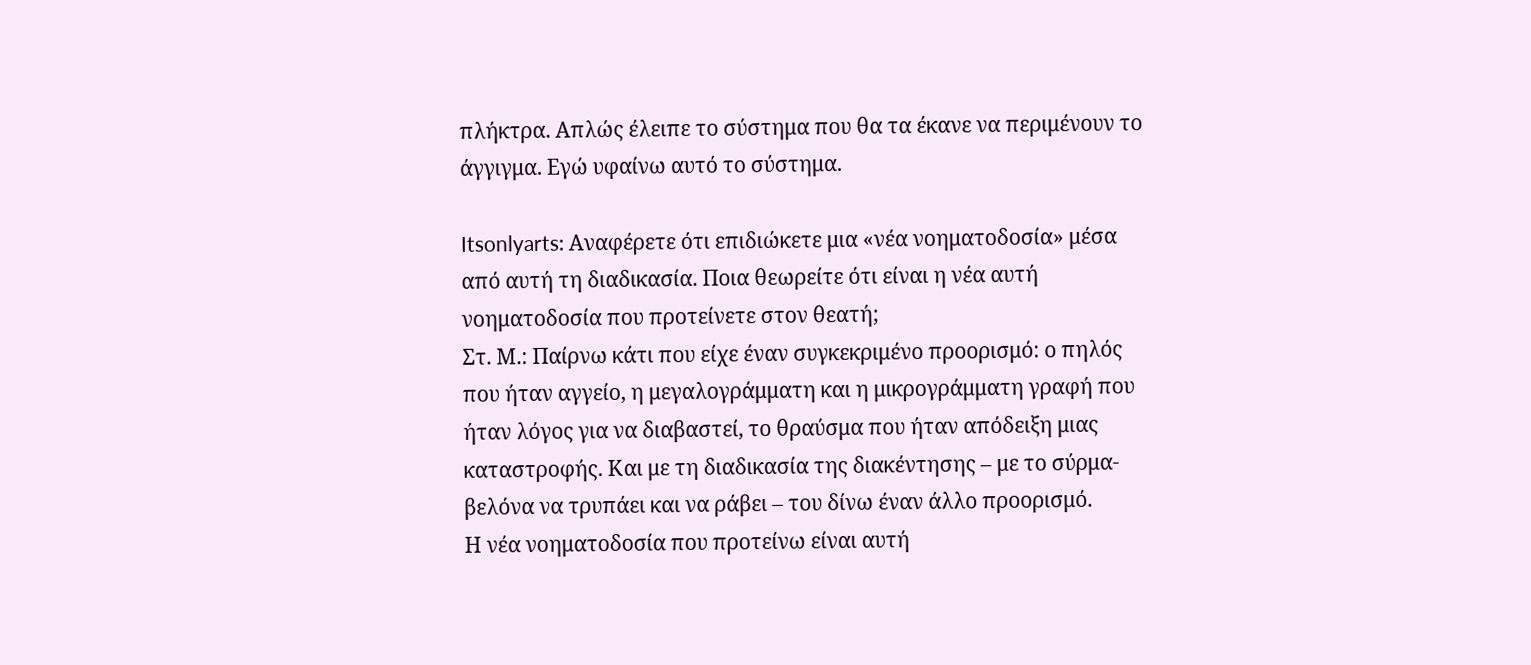πλήκτρα. Απλώς έλειπε το σύστημα που θα τα έκανε να περιμένουν το άγγιγμα. Εγώ υφαίνω αυτό το σύστημα.

Itsonlyarts: Αναφέρετε ότι επιδιώκετε μια «νέα νοηματοδοσία» μέσα από αυτή τη διαδικασία. Ποια θεωρείτε ότι είναι η νέα αυτή νοηματοδοσία που προτείνετε στον θεατή;
Στ. Μ.: Παίρνω κάτι που είχε έναν συγκεκριμένο προορισμό: ο πηλός που ήταν αγγείο, η μεγαλογράμματη και η μικρογράμματη γραφή που ήταν λόγος για να διαβαστεί, το θραύσμα που ήταν απόδειξη μιας καταστροφής. Και με τη διαδικασία της διακέντησης – με το σύρμα-βελόνα να τρυπάει και να ράβει – του δίνω έναν άλλο προορισμό.
Η νέα νοηματοδοσία που προτείνω είναι αυτή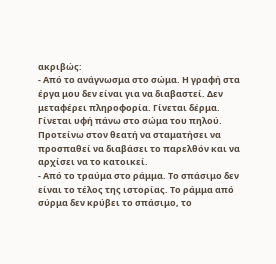ακριβώς:
- Από το ανάγνωσμα στο σώμα. Η γραφή στα έργα μου δεν είναι για να διαβαστεί. Δεν μεταφέρει πληροφορία. Γίνεται δέρμα. Γίνεται υφή πάνω στο σώμα του πηλού. Προτείνω στον θεατή να σταματήσει να προσπαθεί να διαβάσει το παρελθόν και να αρχίσει να το κατοικεί.
- Από το τραύμα στο ράμμα. Το σπάσιμο δεν είναι το τέλος της ιστορίας. Το ράμμα από σύρμα δεν κρύβει το σπάσιμο, το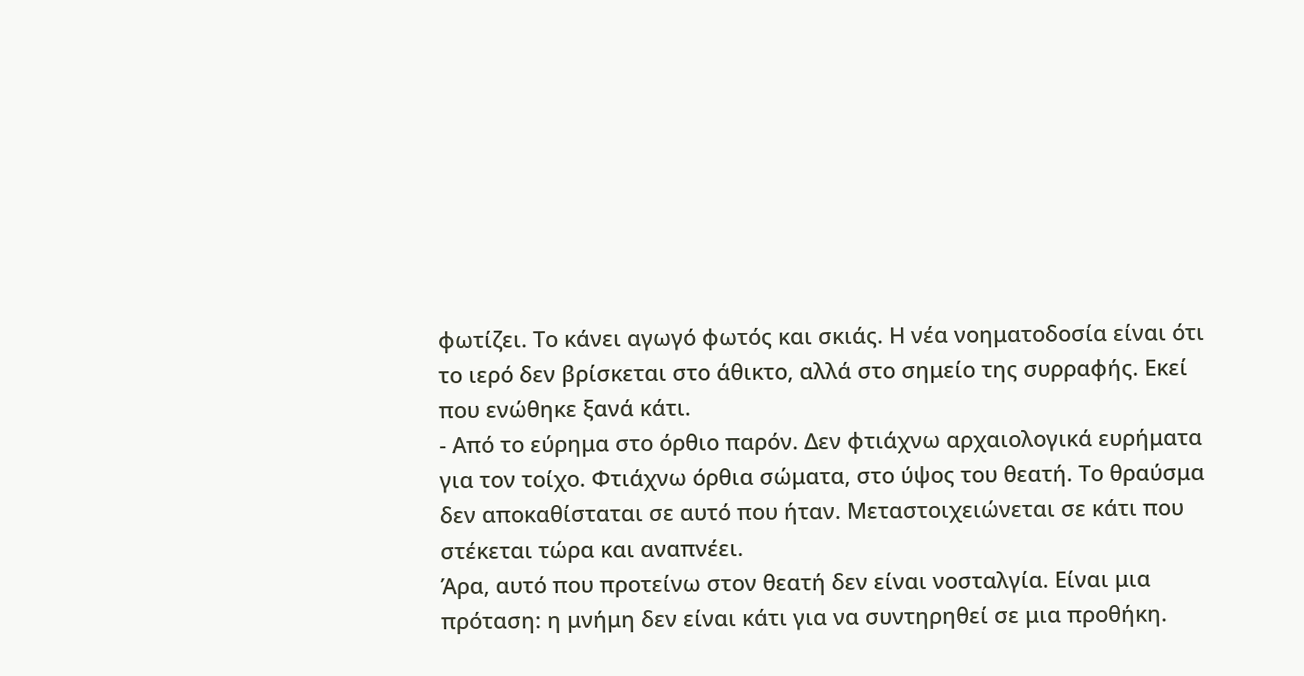φωτίζει. Το κάνει αγωγό φωτός και σκιάς. Η νέα νοηματοδοσία είναι ότι το ιερό δεν βρίσκεται στο άθικτο, αλλά στο σημείο της συρραφής. Εκεί που ενώθηκε ξανά κάτι.
- Από το εύρημα στο όρθιο παρόν. Δεν φτιάχνω αρχαιολογικά ευρήματα για τον τοίχο. Φτιάχνω όρθια σώματα, στο ύψος του θεατή. Το θραύσμα δεν αποκαθίσταται σε αυτό που ήταν. Μεταστοιχειώνεται σε κάτι που στέκεται τώρα και αναπνέει.
Άρα, αυτό που προτείνω στον θεατή δεν είναι νοσταλγία. Είναι μια πρόταση: η μνήμη δεν είναι κάτι για να συντηρηθεί σε μια προθήκη.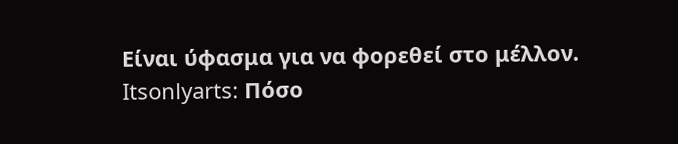Είναι ύφασμα για να φορεθεί στο μέλλον.
Itsonlyarts: Πόσο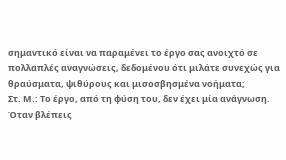σημαντικό είναι να παραμένει το έργο σας ανοιχτό σε πολλαπλές αναγνώσεις, δεδομένου ότι μιλάτε συνεχώς για θραύσματα, ψιθύρους και μισοσβησμένα νοήματα;
Στ. Μ.: Το έργο, από τη φύση του, δεν έχει μία ανάγνωση. Όταν βλέπεις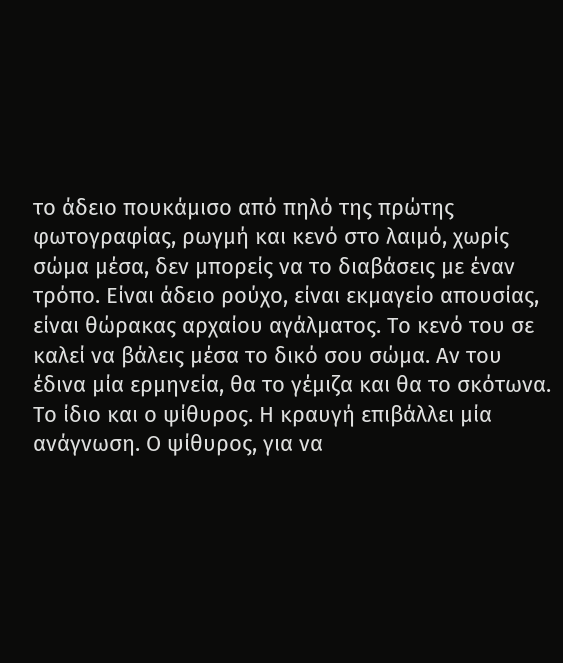το άδειο πουκάμισο από πηλό της πρώτης φωτογραφίας, ρωγμή και κενό στο λαιμό, χωρίς σώμα μέσα, δεν μπορείς να το διαβάσεις με έναν τρόπο. Είναι άδειο ρούχο, είναι εκμαγείο απουσίας, είναι θώρακας αρχαίου αγάλματος. Το κενό του σε καλεί να βάλεις μέσα το δικό σου σώμα. Αν του έδινα μία ερμηνεία, θα το γέμιζα και θα το σκότωνα.
Το ίδιο και ο ψίθυρος. Η κραυγή επιβάλλει μία ανάγνωση. Ο ψίθυρος, για να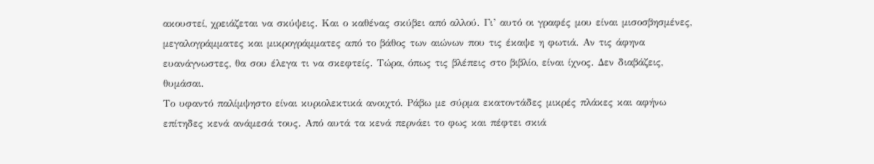ακουστεί, χρειάζεται να σκύψεις. Και ο καθένας σκύβει από αλλού. Γι’ αυτό οι γραφές μου είναι μισοσβησμένες, μεγαλογράμματες και μικρογράμματες από το βάθος των αιώνων που τις έκαψε η φωτιά. Αν τις άφηνα ευανάγνωστες, θα σου έλεγα τι να σκεφτείς. Τώρα, όπως τις βλέπεις στο βιβλίο, είναι ίχνος. Δεν διαβάζεις, θυμάσαι.
Το υφαντό παλίμψηστο είναι κυριολεκτικά ανοιχτό. Ράβω με σύρμα εκατοντάδες μικρές πλάκες και αφήνω επίτηδες κενά ανάμεσά τους. Από αυτά τα κενά περνάει το φως και πέφτει σκιά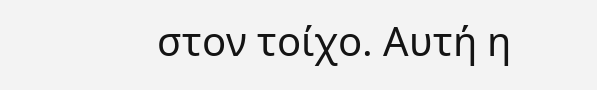στον τοίχο. Αυτή η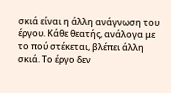σκιά είναι η άλλη ανάγνωση του έργου. Κάθε θεατής, ανάλογα με το πού στέκεται, βλέπει άλλη σκιά. Το έργο δεν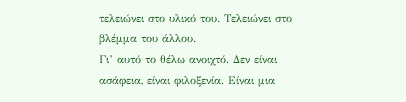τελειώνει στο υλικό του. Τελειώνει στο βλέμμα του άλλου.
Γι’ αυτό το θέλω ανοιχτό. Δεν είναι ασάφεια, είναι φιλοξενία. Είναι μια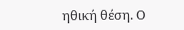ηθική θέση. Ο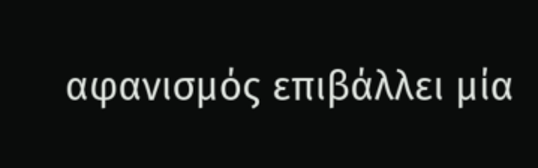αφανισμός επιβάλλει μία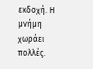εκδοχή. Η μνήμη χωράει πολλές.